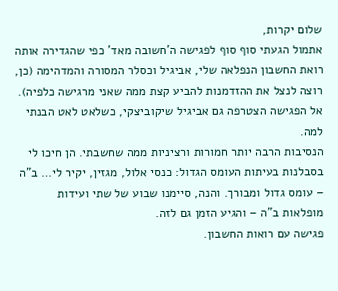שלום יקרות,
אתמול הגעתי סוף סוף לפגישה ה'חשובה מאד' כפי שהגדירה אותה רואת החשבון הנפלאה שלי, אביגיל וכסלר המסורה והמדהימה (כן, רוצה לנצל את ההזדמנות להביע קצת ממה שאני מרגישה כלפיה). אל הפגישה הצטרפה גם אביגיל שיקוביצקי, כשלאט לאט הבנתי למה.
הנסיבות הרבה יותר חמורות ורציניות ממה שחשבתי. הן חיכו לי בסבלנות בעיתות העומס הגדול: כנסי אלול, מגזין, יקיר לי… ב"ה – עומס גדול ומבורך. והנה, סיימנו שבוע של שתי ועידות מופלאות ב"ה – והגיע הזמן גם לזה.
פגישה עם רואות החשבון.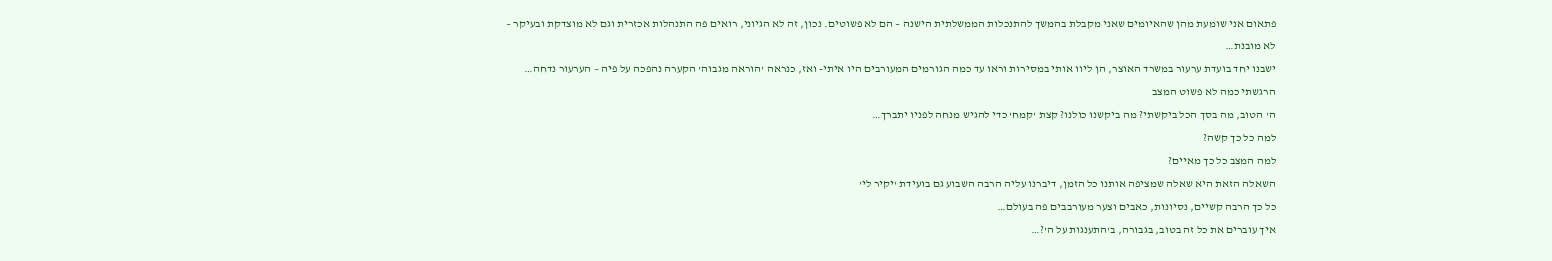פתאום אני שומעת מהן שהאיומים שאני מקבלת בהמשך להתנכלות הממשלתית הישנה – הם לא פשוטים. נכון, זה לא הגיוני, רואים פה התנהלות אכזרית וגם לא מוצדקת ובעיקר – לא מובנת…
ישבנו יחד בועדת ערעור במשרד האוצר, הן ליוו אותי במסירות וראו עד כמה הגורמים המעורבים היו איתי- ואז, כנראה 'הוראה מגבוה' הקערה נהפכה על פיה – הערעור נדחה…
הרגשתי כמה לא פשוט המצב
ה' הטוב, מה בסך הכל ביקשתי? מה ביקשנו כולנו? קצת 'קמח' כדי להגיש מנחה לפניו יתברך…
למה כל כך קשה?
למה המצב כל כך מאיים?
השאלה הזאת היא שאלה שמציפה אותנו כל הזמן, דיברנו עליה הרבה השבוע גם בועידת 'יקיר לי'
כל כך הרבה קשיים, נסיונות, כאבים וצער מעורבבים פה בעולם…
איך עוברים את כל זה בטוב, בגבורה, ב'התענגות על ה'?…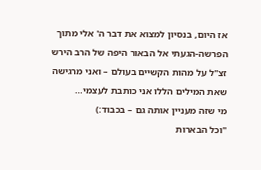אז היום, בנסיון למצוא את דבר ה' אלי מתוך הפרשה-הגעתי אל הבאור היפה של הרב הירש זצ"ל על מהות הקשיים בעולם – ואני מרגישה שאת המילים הללו אני כותבת לעצמי…
מי שזה מעניין אותה גם – בכבוד:)
"וכל הבארות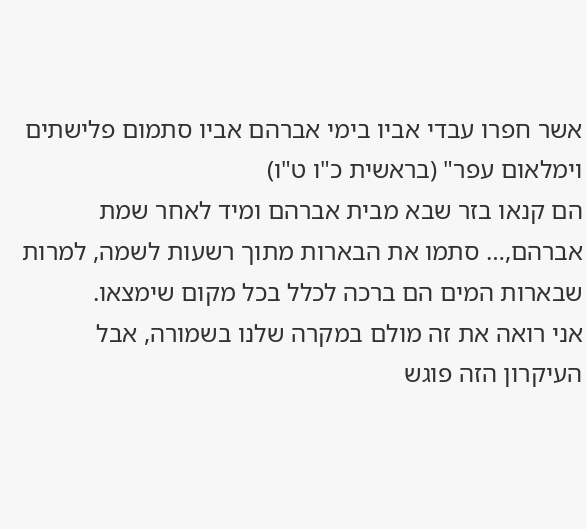אשר חפרו עבדי אביו בימי אברהם אביו סתמום פלישתים וימלאום עפר" (בראשית כ"ו ט"ו)
הם קנאו בזר שבא מבית אברהם ומיד לאחר שמת אברהם,… סתמו את הבארות מתוך רשעות לשמה, למרות שבארות המים הם ברכה לכלל בכל מקום שימצאו.
אני רואה את זה מולם במקרה שלנו בשמורה, אבל העיקרון הזה פוגש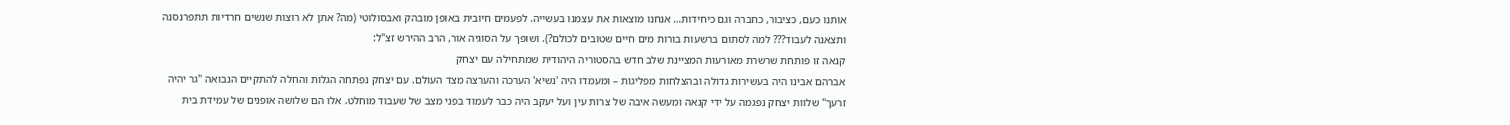אותנו כעם, כציבור, כחברה וגם כיחידות… אנחנו מוצאות את עצמנו בעשייה. לפעמים חיובית באופן מובהק ואבסולוטי (מה? אתן לא רוצות שנשים חרדיות תתפרנסנה ותצאנה לעבוד??? למה לסתום ברשעות בורות מים חיים שטובים לכולם?). ושופך על הסוגיה אור, הרב ההירש זצ"ל:
קנאה זו פותחת שרשרת מאורעות המציינת שלב חדש בהסטוריה היהודית שמתחילה עם יצחק
אברהם אבינו היה בעשירות גדולה ובהצלחות מפליגות – ומעמדו היה 'נשיא' הערכה והערצה מצד העולם. עם יצחק נפתחה הגלות והחלה להתקיים הנבואה "גר יהיה זרעך" שלוות יצחק נפגמה על ידי קנאה ומעשה איבה של צרות עין ועל יעקב היה כבר לעמוד בפני מצב של שעבוד מוחלט. אלו הם שלושה אופנים של עמידת בית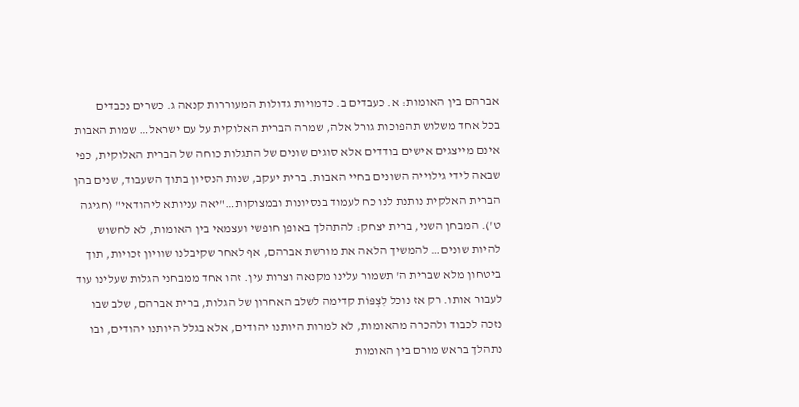אברהם בין האומות: א. כעבדים ב. כדמויות גדולות המעוררות קנאה ג. כשרים נכבדים
בכל אחד משלוש תהפוכות גורל אלה, שמרה הברית האלוקית על עם ישראל… שמות האבות אינם מייצגים אישים בודדים אלא סוגים שונים של התגלות כוחה של הברית האלוקית, כפי שבאה לידי גילוייה השונים בחיי האבות. ברית יעקב, שנות הנסיון בתוך השעבוד, שנים בהן הברית האלקית נותנת לנו כח לעמוד בנסיונות ובמצוקות…"יאה עניותא ליהודאי" (חגיגה ט'). המבחן השני, ברית יצחק: להתהלך באופן חופשי ועצמאי בין האומות, לא לחשוש להיות שונים… להמשיך הלאה את מורשת אברהם, אף לאחר שקיבלנו שוויון זכויות, תוך ביטחון מלא שברית ה' תשמור עלינו מקנאה וצרות עין. זהו אחד ממבחני הגלות שעלינו עוד לעבור אותו. רק אז נוכל לִצְפּוֹת קדימה לשלב האחרון של הגלות, ברית אברהם, שלב שבו נזכה לכבוד ולהכרה מהאומות, לא למרות היותנו יהודים, אלא בגלל היותנו יהודים, ובו נתהלך בראש מורם בין האומות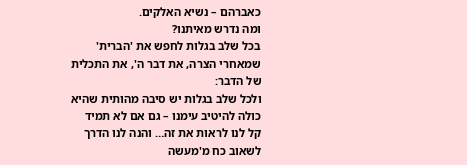כאברהם – נשיא האלקים.
ומה נדרש מאיתנו?
בכל שלב בגלות לחפש את 'הברית' שמאחרי הצרה, את דבר ה', את התכלית של הדבר:
ולכל שלב בגלות יש סיבה מהותית שהיא כולה להיטיב עימנו – גם אם לא תמיד קל לנו לראות את זה… והנה לנו הדרך לשאוב כח מ'מעשה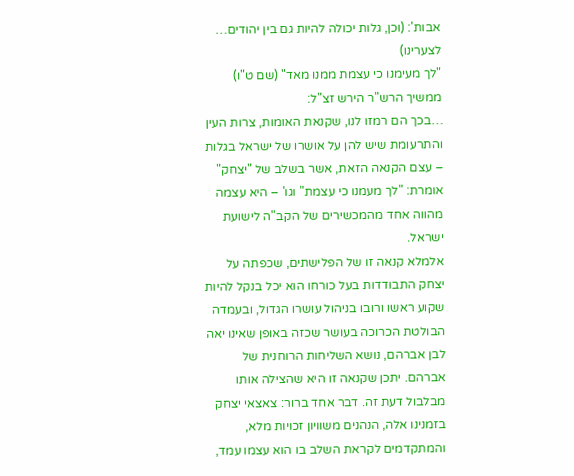אבות': (וכן, גלות יכולה להיות גם בין יהודים… לצערינו)
"לך מעימנו כי עצמת ממנו מאד" (שם ט"ו)
ממשיך הרש"ר הירש זצ"ל:
…בכך הם רמזו לנו, שקנאת האומות, צרות העין והתרעומת שיש להן על אושרו של ישראל בגלות – עצם הקנאה הזאת, אשר בשלב של "יצחק" אומרת: "לך מעמנו כי עצמת" וגו' – היא עצמה מהווה אחד מהמכשירים של הקב"ה לישועת ישראל.
אלמלא קנאה זו של הפלישתים, שכפתה על יצחק התבודדות בעל כורחו הוא יכל בנקל להיות שקוע ראשו ורובו בניהול עושרו הגדול, ובעמדה הבולטת הכרוכה בעושר שכזה באופן שאינו יאה לבן אברהם, נושא השליחות הרוחנית של אברהם. יתכן שקנאה זו היא שהצילה אותו מבלבול דעת זה. דבר אחד ברור: צאצאי יצחק בזמנינו אלה, הנהנים משוויון זכויות מלא, והמתקדמים לקראת השלב בו הוא עצמו עמד,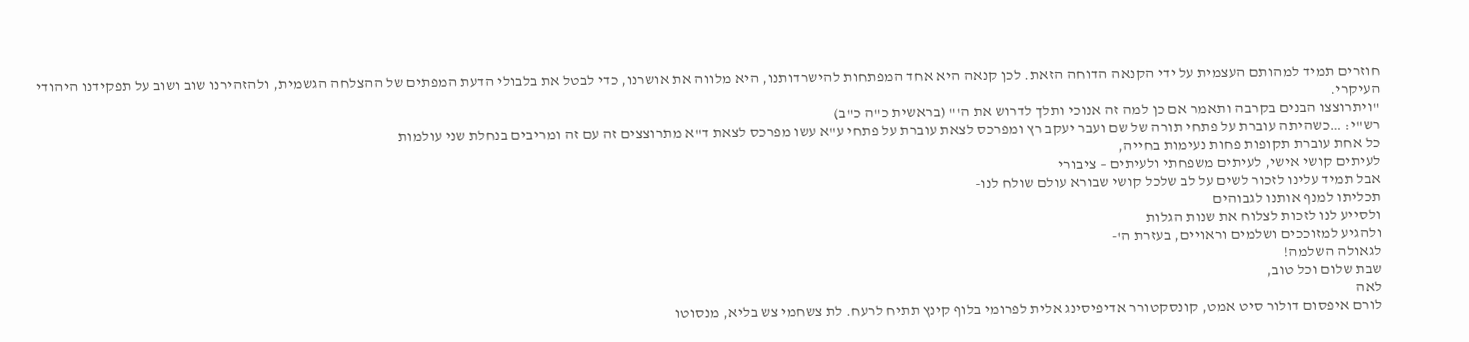חוזרים תמיד למהותם העצמית על ידי הקנאה הדוחה הזאת. לכן קנאה היא אחד המפתחות להישרדותנו, היא מלווה את אושרנו, כדי לבטל את בלבולי הדעת המפתים של ההצלחה הגשמית, ולהזהירנו שוב ושוב על תפקידנו היהודי העיקרי.
"ויתרוצצו הבנים בקרבה ותאמר אם כן למה זה אנוכי ותלך לדרוש את ה'" (בראשית כ"ה כ"ב)
רש"י: …כשהיתה עוברת על פתחי תורה של שם ועבר יעקב רץ ומפרכס לצאת עוברת על פתחי ע"א עשו מפרכס לצאת ד"א מתרוצצים זה עם זה ומריבים בנחלת שני עולמות
כל אחת עוברת תקופות פחות נעימות בחייה,
לעיתים קושי אישי, לעיתים משפחתי ולעיתים – ציבורי
אבל תמיד עלינו לזכור לשים על לב שלכל קושי שבורא עולם שולח לנו-
תכליתו למנף אותנו לגבוהים
ולסייע לנו לזכות לצלוח את שנות הגלות
ולהגיע למזוככים ושלמים וראויים, בעזרת ה'-
לגאולה השלמה!
שבת שלום וכל טוב,
לאה
לורם איפסום דולור סיט אמט, קונסקטורר אדיפיסינג אלית לפרומי בלוף קינץ תתיח לרעח. לת צשחמי צש בליא, מנסוטו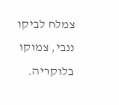צמלח לביקו ננבי, צמוקו בלוקריה.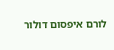לורם איפסום דולור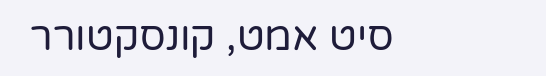סיט אמט, קונסקטורר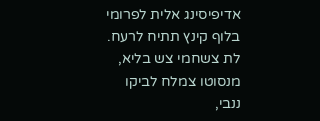אדיפיסינג אלית לפרומי בלוף קינץ תתיח לרעח.
לת צשחמי צש בליא, מנסוטו צמלח לביקו ננבי,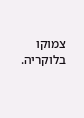צמוקו בלוקריה.